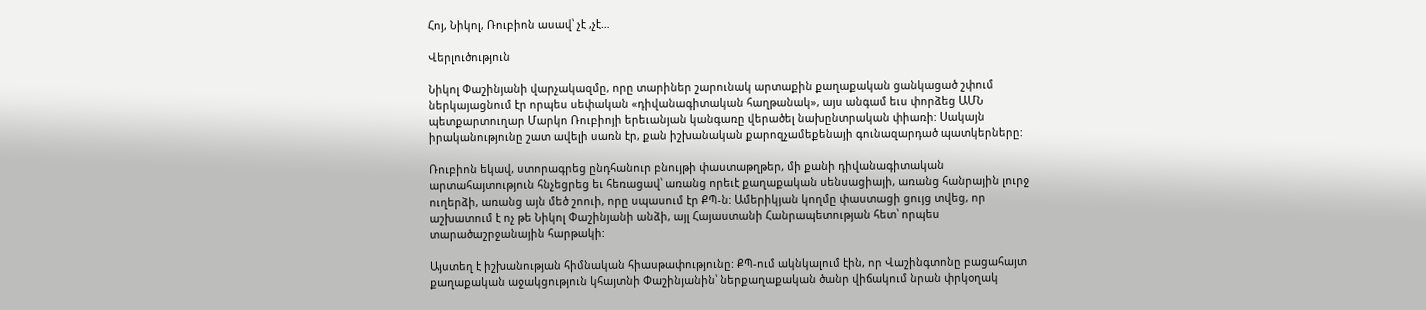Հոյ, Նիկոլ, Ռուբիոն ասավ՝ չէ ,չէ…

Վերլուծություն

Նիկոլ Փաշինյանի վարչակազմը, որը տարիներ շարունակ արտաքին քաղաքական ցանկացած շփում ներկայացնում էր որպես սեփական «դիվանագիտական հաղթանակ», այս անգամ եւս փորձեց ԱՄՆ պետքարտուղար Մարկո Ռուբիոյի երեւանյան կանգառը վերածել նախընտրական փիառի: Սակայն իրականությունը շատ ավելի սառն էր, քան իշխանական քարոզչամեքենայի գունազարդած պատկերները:

Ռուբիոն եկավ, ստորագրեց ընդհանուր բնույթի փաստաթղթեր, մի քանի դիվանագիտական արտահայտություն հնչեցրեց եւ հեռացավ՝ առանց որեւէ քաղաքական սենսացիայի, առանց հանրային լուրջ ուղերձի, առանց այն մեծ շոուի, որը սպասում էր ՔՊ-ն: Ամերիկյան կողմը փաստացի ցույց տվեց, որ աշխատում է ոչ թե Նիկոլ Փաշինյանի անձի, այլ Հայաստանի Հանրապետության հետ՝ որպես տարածաշրջանային հարթակի:

Այստեղ է իշխանության հիմնական հիասթափությունը: ՔՊ-ում ակնկալում էին, որ Վաշինգտոնը բացահայտ քաղաքական աջակցություն կհայտնի Փաշինյանին՝ ներքաղաքական ծանր վիճակում նրան փրկօղակ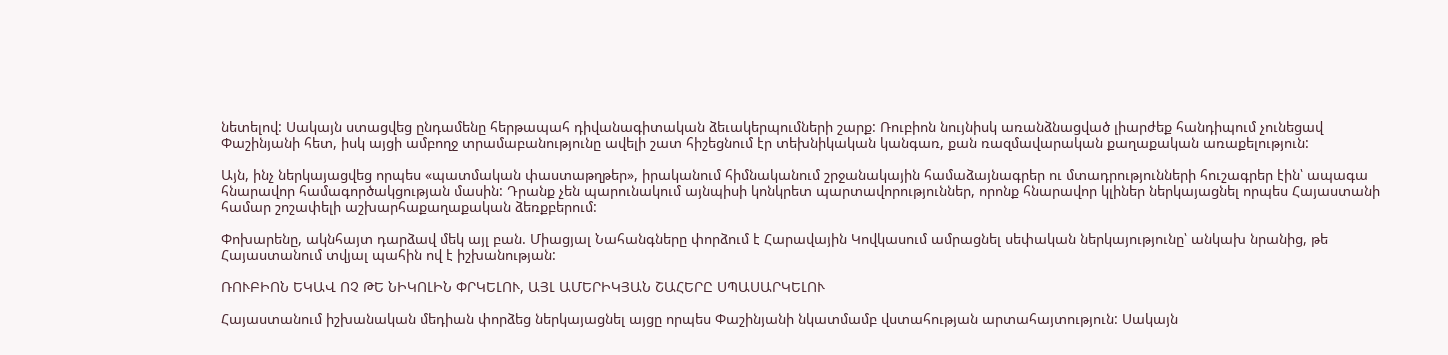նետելով: Սակայն ստացվեց ընդամենը հերթապահ դիվանագիտական ձեւակերպումների շարք: Ռուբիոն նույնիսկ առանձնացված լիարժեք հանդիպում չունեցավ Փաշինյանի հետ, իսկ այցի ամբողջ տրամաբանությունը ավելի շատ հիշեցնում էր տեխնիկական կանգառ, քան ռազմավարական քաղաքական առաքելություն:

Այն, ինչ ներկայացվեց որպես «պատմական փաստաթղթեր», իրականում հիմնականում շրջանակային համաձայնագրեր ու մտադրությունների հուշագրեր էին՝ ապագա հնարավոր համագործակցության մասին: Դրանք չեն պարունակում այնպիսի կոնկրետ պարտավորություններ, որոնք հնարավոր կլիներ ներկայացնել որպես Հայաստանի համար շոշափելի աշխարհաքաղաքական ձեռքբերում:

Փոխարենը, ակնհայտ դարձավ մեկ այլ բան. Միացյալ Նահանգները փորձում է Հարավային Կովկասում ամրացնել սեփական ներկայությունը՝ անկախ նրանից, թե Հայաստանում տվյալ պահին ով է իշխանության:

ՌՈՒԲԻՈՆ ԵԿԱՎ ՈՉ ԹԵ ՆԻԿՈԼԻՆ ՓՐԿԵԼՈՒ, ԱՅԼ ԱՄԵՐԻԿՅԱՆ ՇԱՀԵՐԸ ՍՊԱՍԱՐԿԵԼՈՒ

Հայաստանում իշխանական մեդիան փորձեց ներկայացնել այցը որպես Փաշինյանի նկատմամբ վստահության արտահայտություն: Սակայն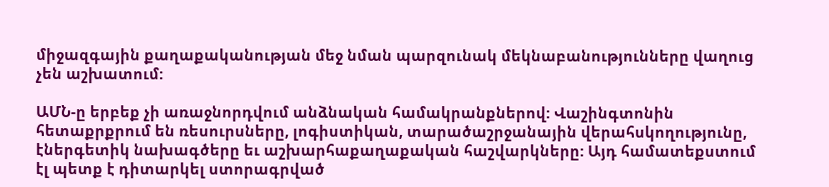միջազգային քաղաքականության մեջ նման պարզունակ մեկնաբանությունները վաղուց չեն աշխատում:

ԱՄՆ-ը երբեք չի առաջնորդվում անձնական համակրանքներով: Վաշինգտոնին հետաքրքրում են ռեսուրսները, լոգիստիկան, տարածաշրջանային վերահսկողությունը, էներգետիկ նախագծերը եւ աշխարհաքաղաքական հաշվարկները: Այդ համատեքստում էլ պետք է դիտարկել ստորագրված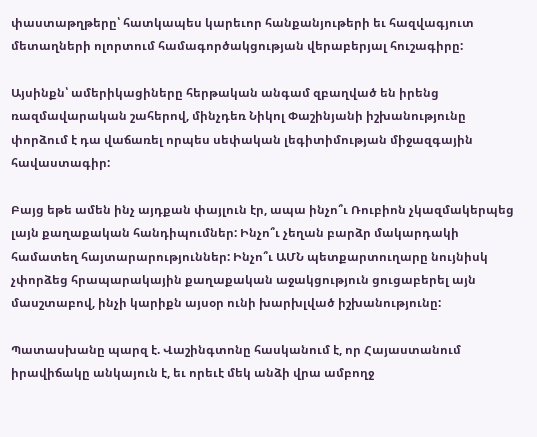փաստաթղթերը՝ հատկապես կարեւոր հանքանյութերի եւ հազվագյուտ մետաղների ոլորտում համագործակցության վերաբերյալ հուշագիրը:

Այսինքն՝ ամերիկացիները հերթական անգամ զբաղված են իրենց ռազմավարական շահերով, մինչդեռ Նիկոլ Փաշինյանի իշխանությունը փորձում է դա վաճառել որպես սեփական լեգիտիմության միջազգային հավաստագիր:

Բայց եթե ամեն ինչ այդքան փայլուն էր, ապա ինչո՞ւ Ռուբիոն չկազմակերպեց լայն քաղաքական հանդիպումներ: Ինչո՞ւ չեղան բարձր մակարդակի համատեղ հայտարարություններ: Ինչո՞ւ ԱՄՆ պետքարտուղարը նույնիսկ չփորձեց հրապարակային քաղաքական աջակցություն ցուցաբերել այն մասշտաբով, ինչի կարիքն այսօր ունի խարխլված իշխանությունը:

Պատասխանը պարզ է. Վաշինգտոնը հասկանում է, որ Հայաստանում իրավիճակը անկայուն է, եւ որեւէ մեկ անձի վրա ամբողջ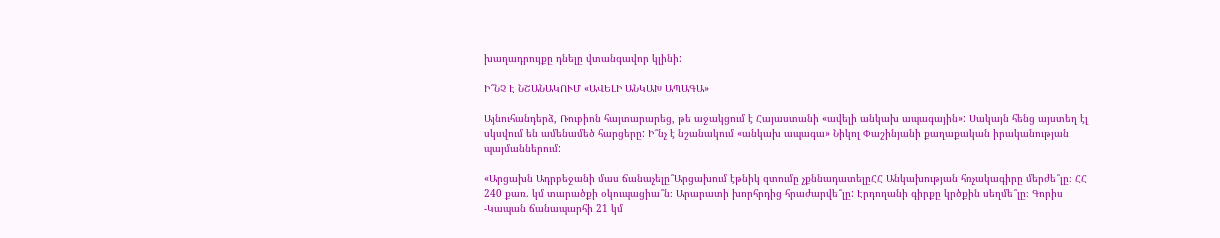խաղադրույքը դնելը վտանգավոր կլինի:

Ի՞ՆՉ Է ՆՇԱՆԱԿՈՒՄ «ԱՎԵԼԻ ԱՆԿԱԽ ԱՊԱԳԱ»

Այնուհանդերձ, Ռուբիոն հայտարարեց, թե աջակցում է Հայաստանի «ավելի անկախ ապագային»: Սակայն հենց այստեղ էլ սկսվում են ամենամեծ հարցերը: Ի՞նչ է նշանակում «անկախ ապագա» Նիկոլ Փաշինյանի քաղաքական իրականության պայմաններում:

«Արցախն Ադրբեջանի մաս ճանաչելը՞Արցախում էթնիկ զտումը չքննադատելըՀՀ Անկախության հռչակագիրը մերժե՞լը։ ՀՀ 240 քառ. կմ տարածքի օկուպացիա՞ն։ Արարատի խորհրդից հրաժարվե՞լը: Էրդողանի գիրքը կրծքին սեղմե՞լը։ Գորիս -Կապան ճանապարհի 21 կմ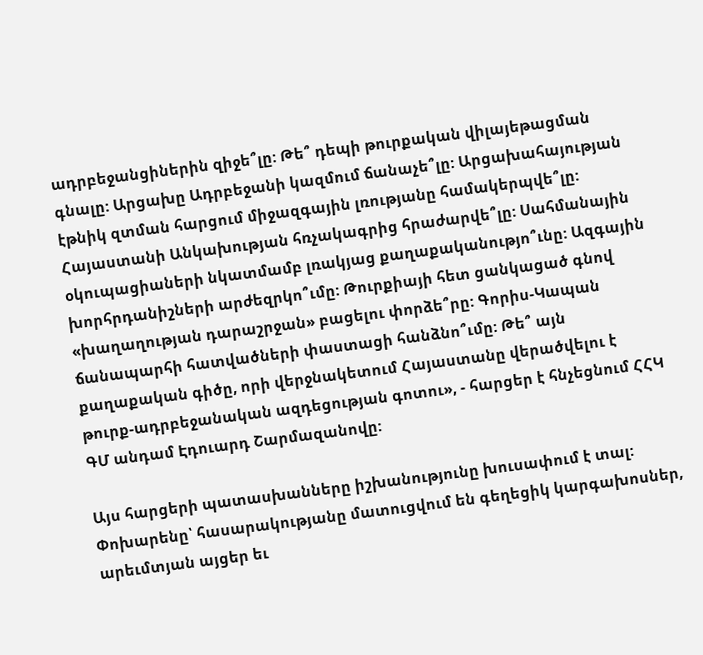ադրբեջանցիներին զիջե՞լը: Թե՞ դեպի թուրքական վիլայեթացման գնալը: Արցախը Ադրբեջանի կազմում ճանաչե՞լը: Արցախահայության էթնիկ զտման հարցում միջազգային լռությանը համակերպվե՞լը: Հայաստանի Անկախության հռչակագրից հրաժարվե՞լը: Սահմանային օկուպացիաների նկատմամբ լռակյաց քաղաքականությո՞ւնը: Ազգային խորհրդանիշների արժեզրկո՞ւմը: Թուրքիայի հետ ցանկացած գնով «խաղաղության դարաշրջան» բացելու փորձե՞րը: Գորիս-Կապան ճանապարհի հատվածների փաստացի հանձնո՞ւմը: Թե՞ այն քաղաքական գիծը, որի վերջնակետում Հայաստանը վերածվելու է թուրք-ադրբեջանական ազդեցության գոտու», - հարցեր է հնչեցնում ՀՀԿ ԳՄ անդամ Էդուարդ Շարմազանովը:

Այս հարցերի պատասխանները իշխանությունը խուսափում է տալ: Փոխարենը՝ հասարակությանը մատուցվում են գեղեցիկ կարգախոսներ, արեւմտյան այցեր եւ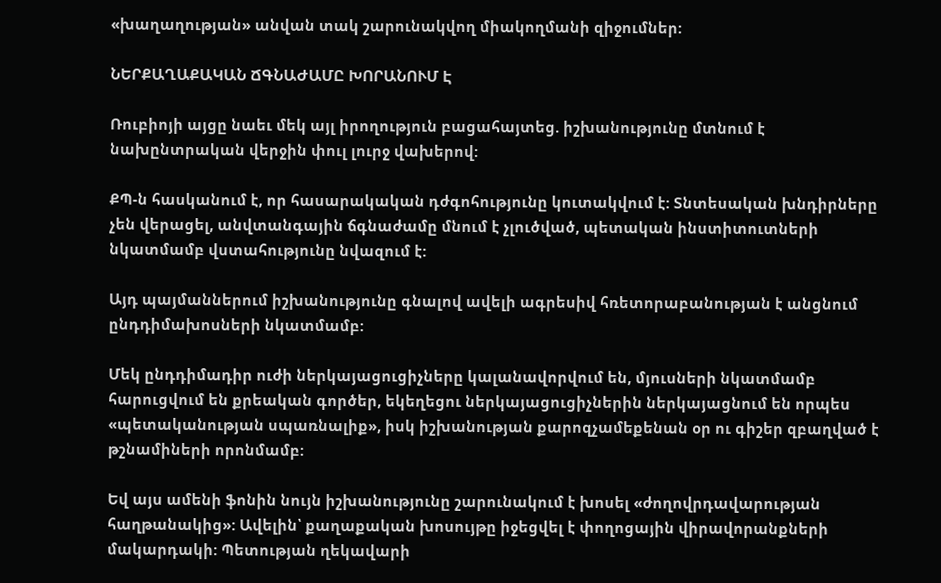«խաղաղության» անվան տակ շարունակվող միակողմանի զիջումներ:

ՆԵՐՔԱՂԱՔԱԿԱՆ ՃԳՆԱԺԱՄԸ ԽՈՐԱՆՈՒՄ Է

Ռուբիոյի այցը նաեւ մեկ այլ իրողություն բացահայտեց. իշխանությունը մտնում է նախընտրական վերջին փուլ լուրջ վախերով:

ՔՊ-ն հասկանում է, որ հասարակական դժգոհությունը կուտակվում է: Տնտեսական խնդիրները չեն վերացել, անվտանգային ճգնաժամը մնում է չլուծված, պետական ինստիտուտների նկատմամբ վստահությունը նվազում է:

Այդ պայմաններում իշխանությունը գնալով ավելի ագրեսիվ հռետորաբանության է անցնում ընդդիմախոսների նկատմամբ:

Մեկ ընդդիմադիր ուժի ներկայացուցիչները կալանավորվում են, մյուսների նկատմամբ հարուցվում են քրեական գործեր, եկեղեցու ներկայացուցիչներին ներկայացնում են որպես «պետականության սպառնալիք», իսկ իշխանության քարոզչամեքենան օր ու գիշեր զբաղված է թշնամիների որոնմամբ:

Եվ այս ամենի ֆոնին նույն իշխանությունը շարունակում է խոսել «ժողովրդավարության հաղթանակից»: Ավելին՝ քաղաքական խոսույթը իջեցվել է փողոցային վիրավորանքների մակարդակի: Պետության ղեկավարի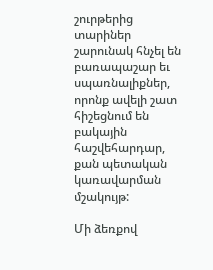շուրթերից տարիներ շարունակ հնչել են բառապաշար եւ սպառնալիքներ, որոնք ավելի շատ հիշեցնում են բակային հաշվեհարդար, քան պետական կառավարման մշակույթ:

Մի ձեռքով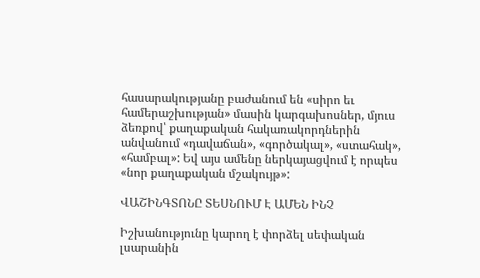հասարակությանը բաժանում են «սիրո եւ համերաշխության» մասին կարգախոսներ, մյուս ձեռքով՝ քաղաքական հակառակորդներին անվանում «դավաճան», «գործակալ», «ստահակ», «համբալ»: Եվ այս ամենը ներկայացվում է որպես «նոր քաղաքական մշակույթ»:

ՎԱՇԻՆԳՏՈՆԸ ՏԵՍՆՈՒՄ Է ԱՄԵՆ ԻՆՉ

Իշխանությունը կարող է փորձել սեփական լսարանին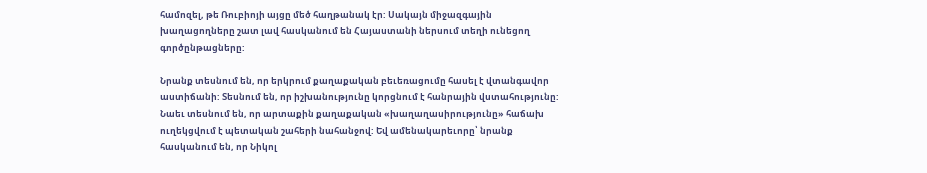համոզել, թե Ռուբիոյի այցը մեծ հաղթանակ էր: Սակայն միջազգային խաղացողները շատ լավ հասկանում են Հայաստանի ներսում տեղի ունեցող գործընթացները:

Նրանք տեսնում են, որ երկրում քաղաքական բեւեռացումը հասել է վտանգավոր աստիճանի: Տեսնում են, որ իշխանությունը կորցնում է հանրային վստահությունը: Նաեւ տեսնում են, որ արտաքին քաղաքական «խաղաղասիրությունը» հաճախ ուղեկցվում է պետական շահերի նահանջով: Եվ ամենակարեւորը՝ նրանք հասկանում են, որ Նիկոլ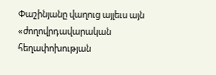Փաշինյանը վաղուց այլեւս այն «ժողովրդավարական հեղափոխության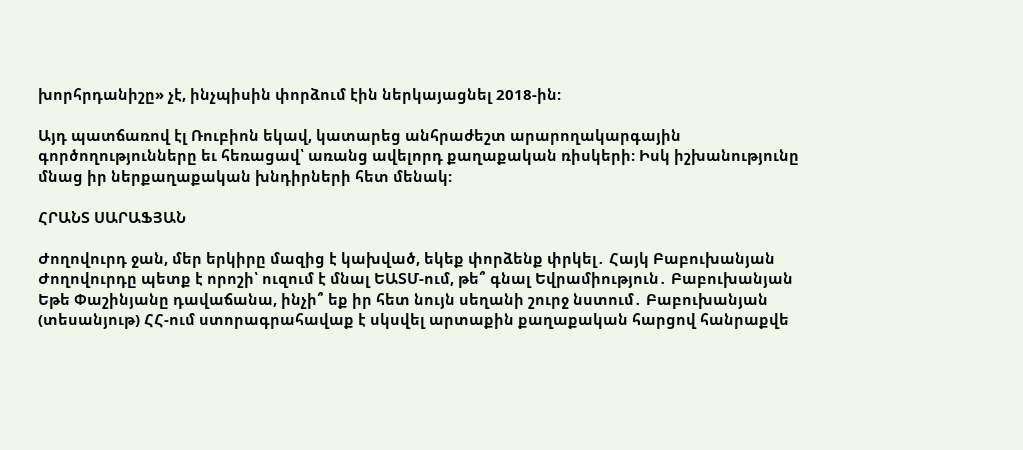խորհրդանիշը» չէ, ինչպիսին փորձում էին ներկայացնել 2018-ին:

Այդ պատճառով էլ Ռուբիոն եկավ, կատարեց անհրաժեշտ արարողակարգային գործողությունները եւ հեռացավ՝ առանց ավելորդ քաղաքական ռիսկերի: Իսկ իշխանությունը մնաց իր ներքաղաքական խնդիրների հետ մենակ:

ՀՐԱՆՏ ՍԱՐԱՖՅԱՆ

Ժողովուրդ ջան, մեր երկիրը մազից է կախված, եկեք փորձենք փրկել․ Հայկ Բաբուխանյան Ժողովուրդը պետք է որոշի՝ ուզում է մնալ ԵԱՏՄ-ում, թե՞ գնալ Եվրամիություն․ Բաբուխանյան Եթե Փաշինյանը դավաճանա, ինչի՞ եք իր հետ նույն սեղանի շուրջ նստում․ Բաբուխանյան (տեսանյութ) ՀՀ-ում ստորագրահավաք է սկսվել արտաքին քաղաքական հարցով հանրաքվե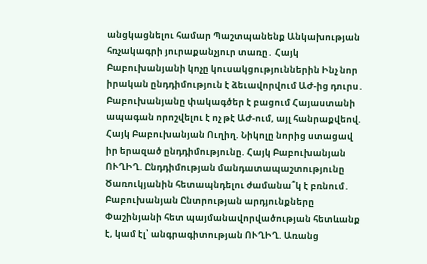անցկացնելու համար Պաշտպանենք Անկախության հռչակագրի յուրաքանչյուր տառը․ Հայկ Բաբուխանյանի կոչը կուսակցություններին Ինչ նոր իրական ընդդիմություն է ձեւավորվում ԱԺ-ից դուրս․ Բաբուխանյանը փակագծեր է բացում Հայաստանի ապագան որոշվելու է ոչ թէ ԱԺ-ում, այլ հանրաքվեով. Հայկ Բաբուխանյան Ուղիղ. Նիկոլը նորից ստացավ իր երազած ընդդիմությունը. Հայկ Բաբուխանյան ՈՒՂԻՂ. Ընդդիմության մանդատապաշտությունը Ծառուկյանին հետապնդելու ժամանա՞կ է բռնում․ Բաբուխանյան Ընտրության արդյունքները Փաշինյանի հետ պայմանավորվածության հետևանք է, կամ էլ՝ անգրագիտության ՈՒՂԻՂ. Առանց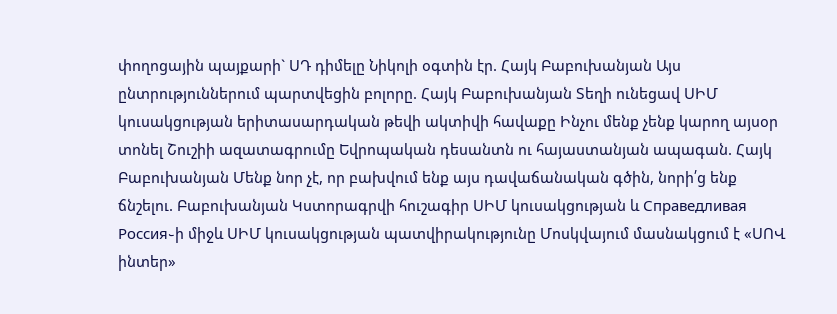փողոցային պայքարի` ՍԴ դիմելը Նիկոլի օգտին էր. Հայկ Բաբուխանյան Այս ընտրություններում պարտվեցին բոլորը. Հայկ Բաբուխանյան Տեղի ունեցավ ՍԻՄ կուսակցության երիտասարդական թեվի ակտիվի հավաքը Ինչու մենք չենք կարող այսօր տոնել Շուշիի ազատագրումը Եվրոպական դեսանտն ու հայաստանյան ապագան. Հայկ Բաբուխանյան Մենք նոր չէ, որ բախվում ենք այս դավաճանական գծին, նորի՛ց ենք ճնշելու. Բաբուխանյան Կստորագրվի հուշագիր ՍԻՄ կուսակցության և Справедливая Россия֊ի միջև ՍԻՄ կուսակցության պատվիրակությունը Մոսկվայում մասնակցում է «ՍՈՎ ինտեր»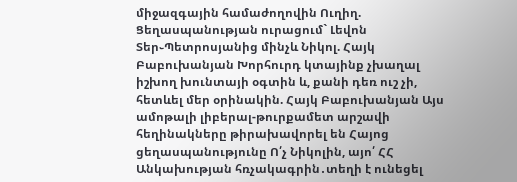միջազգային համաժողովին Ուղիղ. Ցեղասպանության ուրացում` Լեվոն Տեր֊Պետրոսյանից մինչև Նիկոլ. Հայկ Բաբուխանյան Խորհուրդ կտայինք չխաղալ իշխող խունտայի օգտին և, քանի դեռ ուշ չի, հետևել մեր օրինակին. Հայկ Բաբուխանյան Այս ամոթալի լիբերալ-թուրքամետ արշավի հեղինակները թիրախավորել են Հայոց ցեղասպանությունը Ո՛չ Նիկոլին, այո՛ ՀՀ Անկախության հռչակագրին․տեղի է ունեցել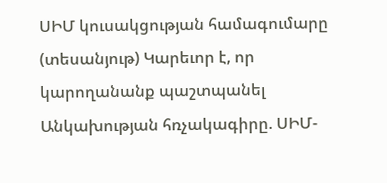ՍԻՄ կուսակցության համագումարը (տեսանյութ) Կարեւոր է, որ կարողանանք պաշտպանել Անկախության հռչակագիրը. ՍԻՄ-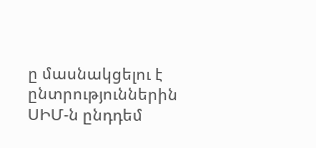ը մասնակցելու է ընտրություններին ՍԻՄ-ն ընդդեմ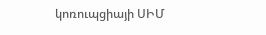կոռուպցիայի ՍԻՄ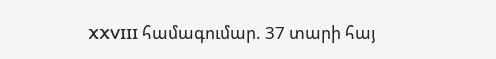XXVIII համագումար. 37 տարի հայ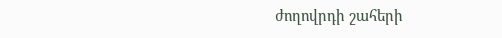ժողովրդի շահերի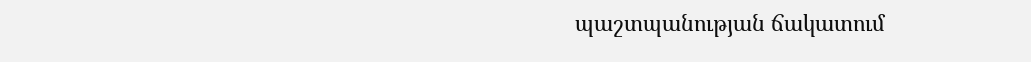պաշտպանության ճակատում